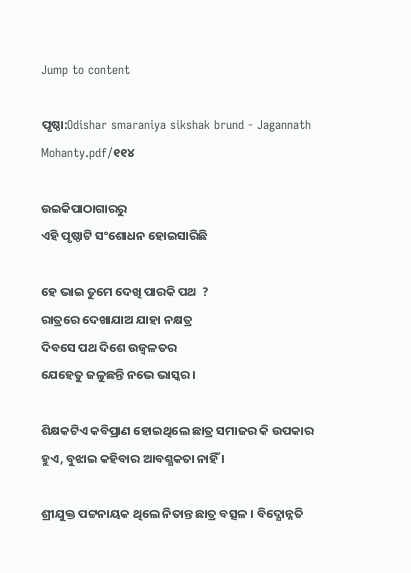Jump to content

ପୃଷ୍ଠା:Odishar smaraniya sikshak brund - Jagannath Mohanty.pdf/୧୧୪

ଉଇକିପାଠାଗାର‌ରୁ
ଏହି ପୃଷ୍ଠାଟି ସଂଶୋଧନ ହୋଇସାରିଛି

ହେ ଭାଇ ତୁମେ ଦେଖି ପାରକି ପଥ  ?
ରାତ୍ରରେ ଦେଖାଯାଅ ଯାହା ନକ୍ଷତ୍ର
ଦିବସେ ପଥ ଦିଶେ ଉଜ୍ବଳତର
ଯେହେତୁ ଜଳୁଛନ୍ତି ନଭେ ଭାସ୍କର ।

ଶିକ୍ଷକଟିଏ କବିପ୍ରାଣ ହୋଇଥିଲେ ଛାତ୍ର ସମାଜର କି ଉପକାର ହୁଏ, ବୁଝାଇ କହିବାର ଆବଶ୍ଯକତା ନାହିଁ ।

ଶ୍ରୀଯୁକ୍ତ ପଟ୍ଟନାୟକ ଥିଲେ ନିତାନ୍ତ ଛାତ୍ର ବତ୍ସଳ । ବିଦ୍ଯୋନ୍ନତି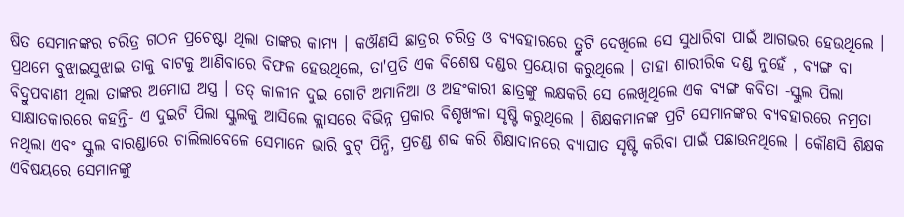ଷିତ ସେମାନଙ୍କର ଚରିତ୍ର ଗଠନ ପ୍ରଚେଷ୍ଟା ଥିଲା ତାଙ୍କର କାମ୍ଯ । କଔଣସି ଛାତ୍ରର ଚରିତ୍ର ଓ ବ୍ଯବହାରରେ ତ୍ରୁଟି ଦେଖିଲେ ସେ ସୁଧାରିବା ପାଇଁ ଆଗଭର ହେଉଥିଲେ । ପ୍ରଥମେ ବୁଝାଇସୁଝାଇ ତାକୁ ବାଟକୁ ଆଣିବାରେ ବିଫଳ ହେଉଥିଲେ, ତା'ପ୍ରତି ଏକ ବିଶେଷ ଦଣ୍ଡର ପ୍ରୟୋଗ କରୁଥିଲେ । ତାହା ଶାରୀରିକ ଦଣ୍ଡ ନୁହେଁ , ବ୍ଯଙ୍ଗ ବା ବିଦ୍ରୁପବାଣୀ ଥିଲା ତାଙ୍କର ଅମୋଘ ଅସ୍ତ୍ର । ତତ୍ କାଳୀନ ଦୁଇ ଗୋଟି ଅମାନିଆ ଓ ଅହଂକାରୀ ଛାତ୍ରଙ୍କୁ ଲକ୍ଷକରି ସେ ଲେଖିଥିଲେ ଏକ ବ୍ଯଙ୍ଗ କବିତା -ସ୍କୁଲ ପିଲା ସାକ୍ଷାତକାରରେ କହନ୍ତି- ଏ ଦୁଇଟି ପିଲା ସ୍କୁଲକୁ ଆସିଲେ କ୍ଲାସରେ ବିଭିନ୍ନ ପ୍ରକାର ବିଶୃଖଂଳା ସୃଷ୍ଟି କରୁଥିଲେ । ଶିକ୍ଷକମାନଙ୍କ ପ୍ରଟି ସେମାନଙ୍କର ବ୍ଯବହାରରେ ନମ୍ରତା ନଥିଲା ଏବଂ ସ୍କୁଲ ବାରଣ୍ଡାରେ ଚାଲିଲାବେଳେ ସେମାନେ ଭାରି ବୁଟ୍ ପିନ୍ଧି, ପ୍ରଚଣ୍ଡ ଶବ୍ଦ କରି ଶିକ୍ଷାଦାନରେ ବ୍ଯାଘାତ ସୃଷ୍ଟି କରିବା ପାଇଁ ପଛାଉନଥିଲେ । କୌଣସି ଶିକ୍ଷକ ଏବିଷୟରେ ସେମାନଙ୍କୁ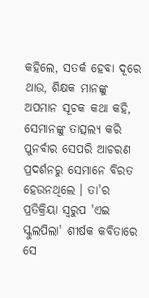କହିଲେ, ସତର୍କ ହେବା ଦୂରେ ଥାଉ, ଶିକ୍ଷକ ମାନଙ୍କୁ ଅପମାନ ସୂଚକ କଥା କହି, ସେମାନଙ୍କୁ ତାତ୍ସଲ୍ଯ କରି ପୁନର୍ବାର ସେପରି ଆଚରଣ ପ୍ରଦର୍ଶନରୁ ସେମାନେ ବିରତ ହେଉନଥିଲେ । ତା'ର ପ୍ରତିକ୍ରିୟା ସ୍ବରୁପ 'ଏଇ ସ୍କୁଲପିଲା' ଶୀର୍ଷକ କବିତାରେ ସେ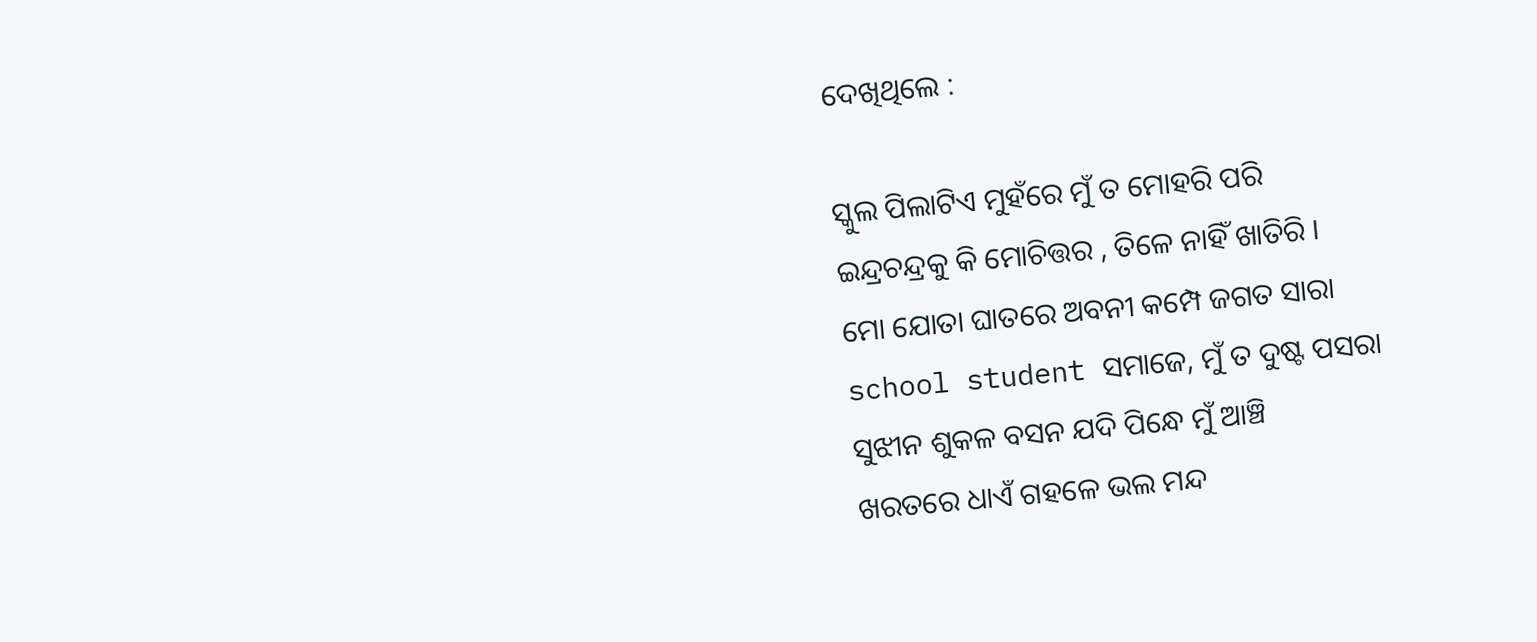ଦେଖିଥିଲେ :

ସ୍କୁଲ ପିଲାଟିଏ ମୁହଁରେ ମୁଁ ତ ମୋହରି ପରି
ଇନ୍ଦ୍ରଚନ୍ଦ୍ରକୁ କି ମୋଚିତ୍ତର , ତିଳେ ନାହିଁ ଖାତିରି ।
ମୋ ଯୋତା ଘାତରେ ଅବନୀ କମ୍ପେ ଜଗତ ସାରା
school student ସମାଜେ, ମୁଁ ତ ଦୁଷ୍ଟ ପସରା
ସୁଝୀନ ଶୁକଳ ବସନ ଯଦି ପିନ୍ଧେ ମୁଁ ଆଞ୍ଚି
ଖରତରେ ଧାଏଁ ଗହଳେ ଭଲ ମନ୍ଦ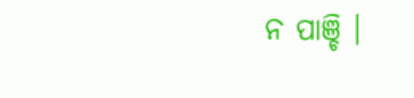ନ ପାଞ୍ଚି ।